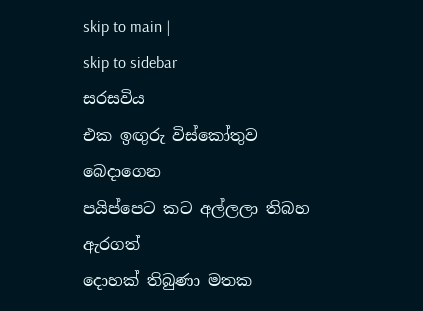skip to main |
skip to sidebar
සරසවිය
එක ඉඟුරු විස්කෝතුව බෙදාගෙන
පයිප්පෙට කට අල්ලලා තිබහ ඇරගත්
දොහක් තිබුණා මතක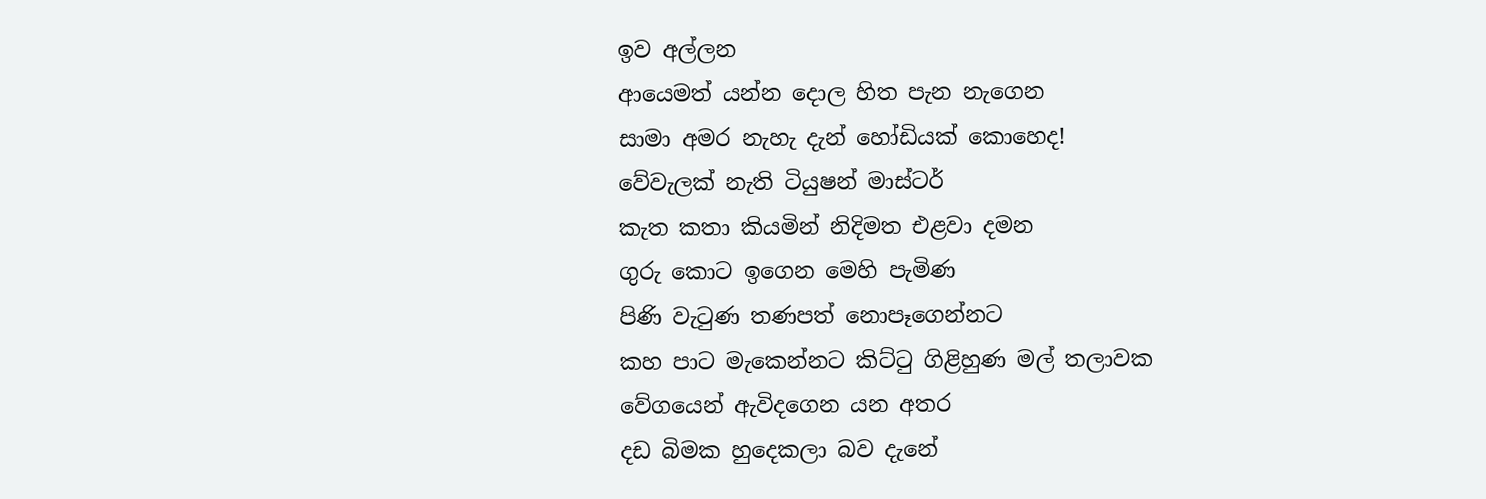ඉව අල්ලන
ආයෙමත් යන්න දොල හිත පැන නැගෙන
සාමා අමර නැහැ දැන් හෝඩියක් කොහෙද!
වේවැලක් නැති ටියුෂන් මාස්ටර්
කැත කතා කියමින් නිදිමත එළවා දමන
ගුරු කොට ඉගෙන මෙහි පැමිණ
පිණි වැටුණ තණපත් නොපෑගෙන්නට
කහ පාට මැකෙන්නට කිට්ටු ගිළිහුණ මල් තලාවක
වේගයෙන් ඇවිදගෙන යන අතර
දඩ බිමක හුදෙකලා බව දැනේ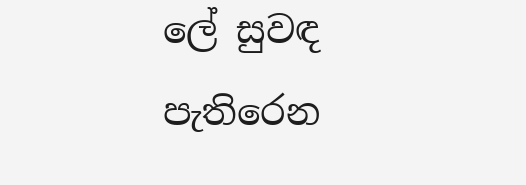ලේ සුවඳ පැතිරෙන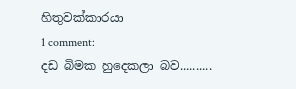හිතුවක්කාරයා
1 comment:
දඩ බිමක හුදෙකලා බව..........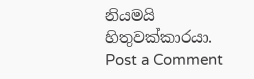නියමයි හිතුවක්කාරයා.
Post a Comment